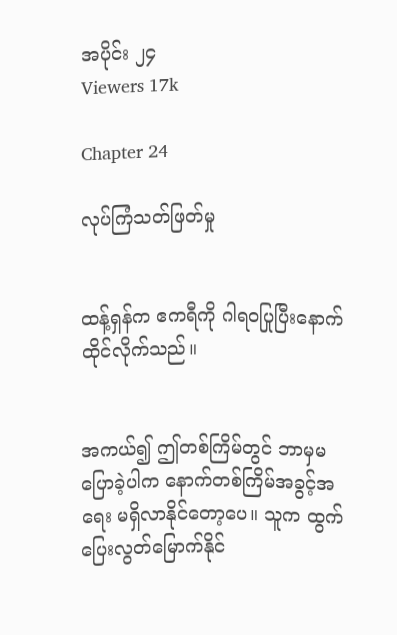အပိုင်း ၂၄
Viewers 17k

Chapter 24

လုပ်ကြံသတ်ဖြတ်မှု


ထန့်ရှန်က ဧကရီကို ဂါရဝပြုပြီးနောက် ထိုင်လိုက်သည်။


အကယ်၍ ဤတစ်ကြိမ်တွင် ဘာမှမပြောခဲ့ပါက နောက်တစ်ကြိမ်အခွင့်အရေး မရှိလာနိုင်တော့ပေ။ သူက ထွက်ပြေးလွတ်မြောက်နိုင်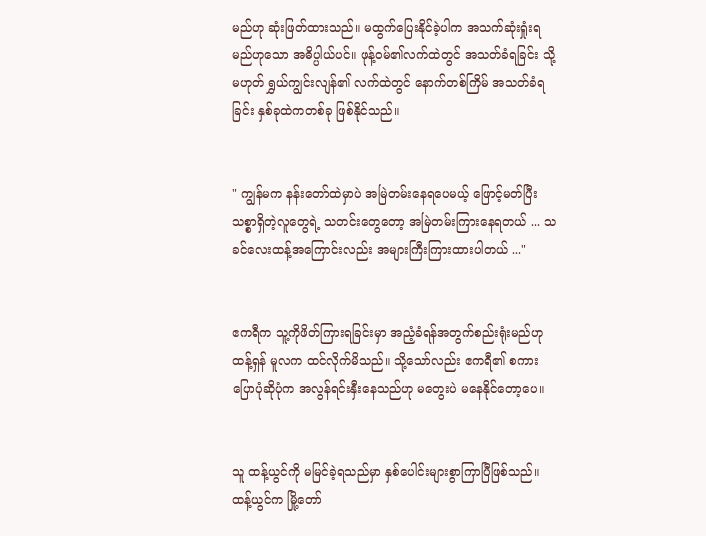မည်ဟု ဆုံးဖြတ်ထားသည်။ မထွက်ပြေးနိုင်ခဲ့ပါက အသက်ဆုံးရှုံးရမည်ဟုသော အဓိပ္ပါယ်ပင်။ ဖုန့်ဝမ်၏လက်ထဲတွင် အသတ်ခံရခြင်း သို့မဟုတ် ရွှယ်ကျွင်းလျန်၏ လက်ထဲတွင် နောက်တစ်ကြိမ် အသတ်ခံရခြင်း နှစ်ခုထဲကတစ်ခု ဖြစ်နိုင်သည်။


" ကျွန်မက နန်းတော်ထဲမှာပဲ အမြဲတမ်းနေရပေမယ့် ဖြောင့်မတ်ပြီး သစ္စာရှိတဲ့လူတွေရဲ့ သတင်းတွေတော့ အမြဲတမ်းကြားနေရတယ် ... သခင်လေးထန့်အကြောင်းလည်း အများကြီးကြားထားပါတယ် ..."


ဧကရီက သူ့ကိုဖိတ်ကြားရခြင်းမှာ အညံ့ခံရန်အတွက်စည်းရုံးမည်ဟု ထန့်ရှန် မူလက ထင်လိုက်မိသည်။ သို့သော်လည်း ဧကရီ၏ စကားပြောပုံဆိုပုံက အလွန်ရင်းနှီးနေသည်ဟု မတွေးပဲ မနေနိုင်တော့ပေ။


သူ ထန့်ယွင်ကို မမြင်ခဲ့ရသည်မှာ နှစ်ပေါင်းများစွာကြာပြီဖြစ်သည်။ ထန့်ယွင်က မြို့တော်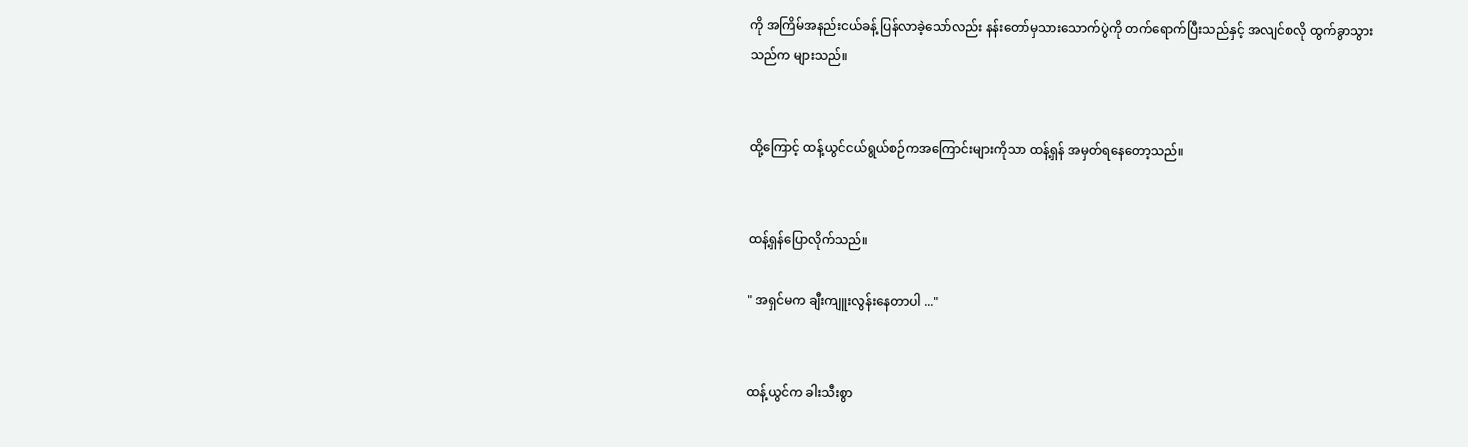ကို အကြိမ်အနည်းငယ်ခန့် ပြန်လာခဲ့သော်လည်း နန်းတော်မှသားသောက်ပွဲကို တက်ရောက်ပြီးသည်နှင့် အလျင်စလို ထွက်ခွာသွားသည်က များသည်။


ထို့ကြောင့် ထန့်ယွင်ငယ်ရွယ်စဉ်ကအကြောင်းများကိုသာ ထန့်ရှန် အမှတ်ရနေတော့သည်။


ထန့်ရှန်ပြောလိုက်သည်။

" အရှင်မက ချီးကျူးလွန်းနေတာပါ ..."


ထန့်ယွင်က ခါးသီးစွာ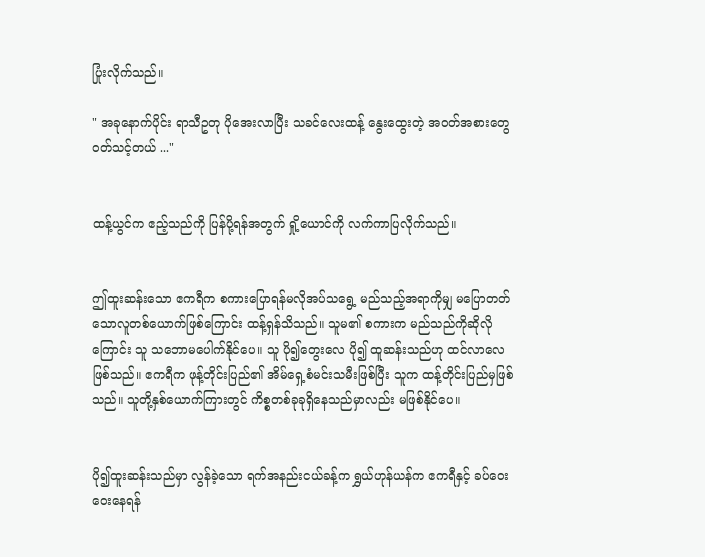ပြုံးလိုက်သည်။

" အခုနောက်ပိုင်း ရာသီဥတု ပိုအေးလာပြီး သခင်လေးထန့် နွေးထွေးတဲ့ အဝတ်အစားတွေ ဝတ်သင့်တယ် ..."


ထန့်ယွင်က ဧည့်သည်ကို ပြန်ပို့ရန်အတွက် ရှို့ယောင်ကို လက်ကာပြလိုက်သည်။


ဤထူးဆန်းသော ဧကရီက စကားပြောရန်မလိုအပ်သရွေ့ မည်သည့်အရာကိုမျှ မပြောတတ်သောလူတစ်ယောက်ဖြစ်ကြောင်း ထန့်ရှန်သိသည်။ သူမ၏ စကားက မည်သည်ကိုဆိုလိုကြောင်း သူ သဘောမပေါက်နိုင်ပေ။ သူ ပို၍တွေးလေ ပို၍ ထူဆန်းသည်ဟု ထင်လာလေဖြစ်သည်။ ဧကရီက ဖုန့်တိုင်းပြည်၏ အိမ်ရှေ့စံမင်းသမီးဖြစ်ပြီး သူက ထန့်တိုင်းပြည်မှဖြစ်သည်။ သူတို့နှစ်ယောက်ကြားတွင် ကိစ္စတစ်ခုခုရှိနေသည်မှာလည်း မဖြစ်နိုင်ပေ။


ပို၍ထူးဆန်းသည်မှာ လွန်ခဲ့သော ရက်အနည်းငယ်ခန့်က ရွှယ်ဟုန်ယန်က ဧကရီနှင့် ခပ်ဝေးဝေးနေရန်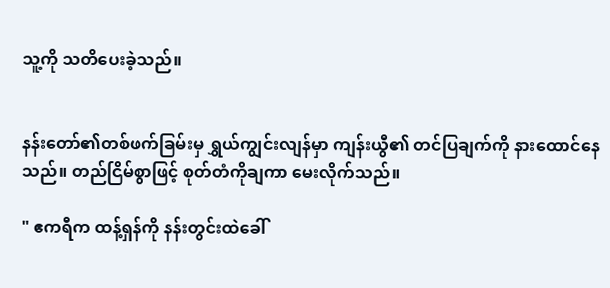သူ့ကို သတိပေးခဲ့သည်။


နန်းတော်၏တစ်ဖက်ခြမ်းမှ ရွှယ်ကျွင်းလျန်မှာ ကျန်းယွီ၏ တင်ပြချက်ကို နားထောင်နေသည်။ တည်ငြိမ်စွာဖြင့် စုတ်တံကိုချကာ မေးလိုက်သည်။

" ဧကရီက ထန့်ရှန်ကို နန်းတွင်းထဲခေါ်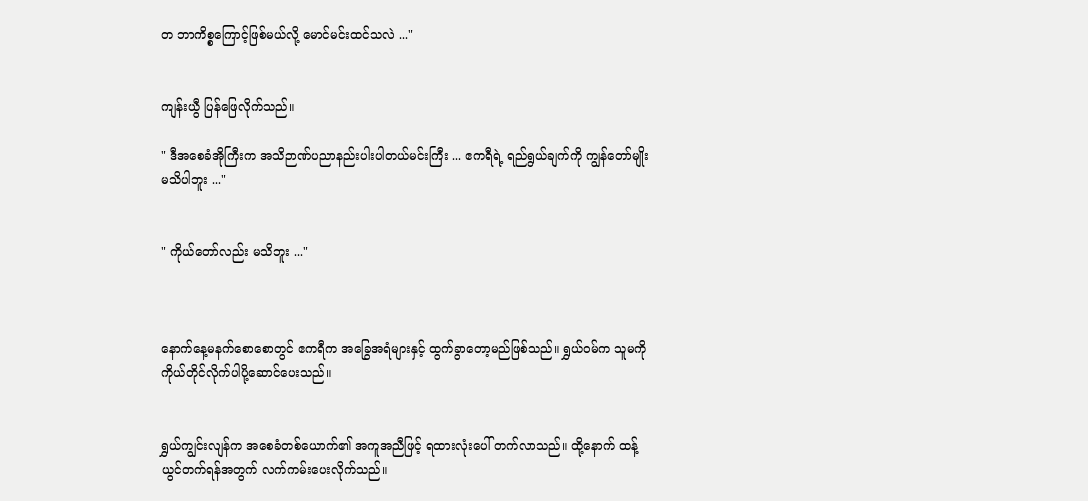တ ဘာကိစ္စကြောင့်ဖြစ်မယ်လို့ မောင်မင်းထင်သလဲ ..."


ကျန်းယွီ ပြန်ဖြေလိုက်သည်။

" ဒီအစေခံအိုကြီးက အသိဉာဏ်ပညာနည်းပါးပါတယ်မင်းကြီး ... ဧကရီရဲ့ ရည်ရွယ်ချက်ကို ကျွန်တော်မျိုး မသိပါဘူး ..."


" ကိုယ်တော်လည်း မသိဘူး ..."



နောက်နေ့မနက်စောစောတွင် ဧကရီက အခြွေအရံများနှင့် ထွက်ခွာတော့မည်ဖြစ်သည်။ ရွှယ်ဝမ်က သူမကို ကိုယ်တိုင်လိုက်ပါပို့‌ဆောင်ပေးသည်။


ရွှယ်ကျွင်းလျန်က အစေခံတစ်ယောက်၏ အကူအညီဖြင့် ရထားလုံးပေါ် တက်လာသည်။ ထို့နောက် ထန့်ယွင်တက်ရန်အတွက် လက်ကမ်းပေးလိုက်သည်။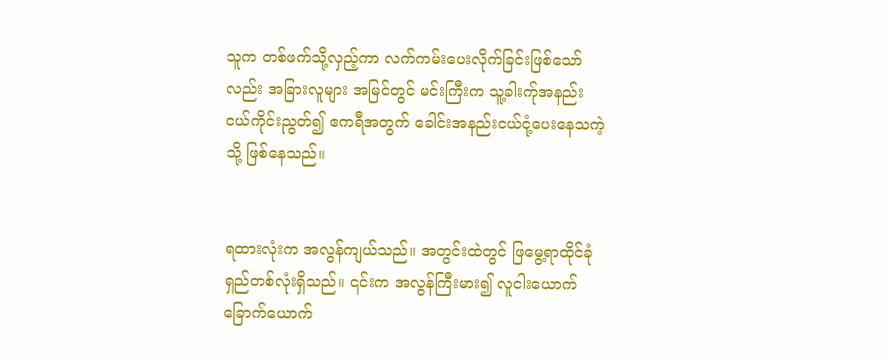သူက တစ်ဖက်သို့လှည့်ကာ လက်ကမ်းပေးလိုက်ခြင်းဖြစ်သော်လည်း အခြားလူများ အမြင်တွင် မင်းကြီးက သူ့ခါးက်ုအနည်းငယ်ကိုင်းညွတ်၍ ဧကရီအတွက် ခေါင်းအနည်းငယ်ငုံ့ပေးနေသကဲ့သို့ ဖြစ်နေသည်။


ရထားလုံးက အလွန်ကျယ်သည်။ အတွင်းထဲတွင် ဖြမွေ့ရာထိုင်ခုံရှည်တစ်လုံးရှိသည်။ ၎င်းက အလွန်ကြီးမား၍ လူငါးယောက် ခြောက်ယောက်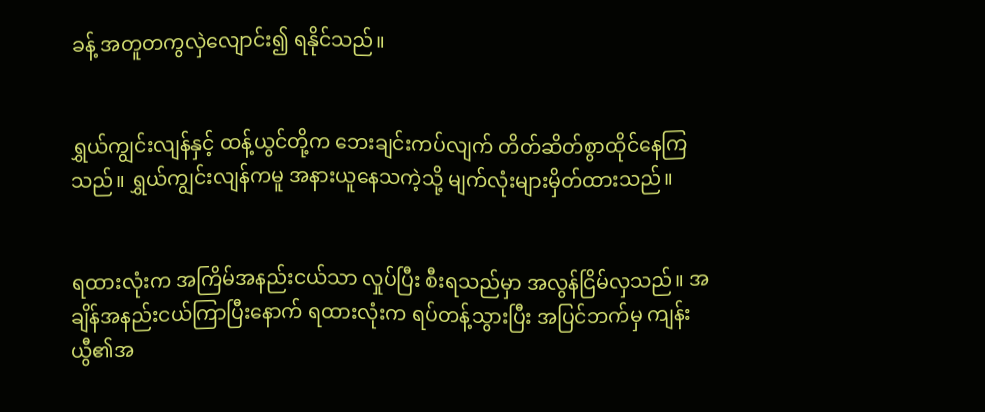ခန့် အတူတကွလှဲလျောင်း၍ ရနိုင်သည်။


ရွှယ်ကျွင်းလျန်နှင့် ထန့်ယွင်တို့က ဘေးချင်းကပ်လျက် တိတ်ဆိတ်စွာထိုင်နေကြသည်။ ရွှယ်ကျွင်းလျန်ကမူ အနားယူနေသကဲ့သို့ မျက်လုံးများမှိတ်ထားသည်။


ရထားလုံးက အကြိမ်အနည်းငယ်သာ လှုပ်ပြီး စီးရသည်မှာ အလွန်ငြိမ်လှသည်။ အချိန်အနည်းငယ်ကြာပြီးနောက် ရထားလုံးက ရပ်တန့်သွားပြီး အပြင်ဘက်မှ ကျန်းယွီ၏အ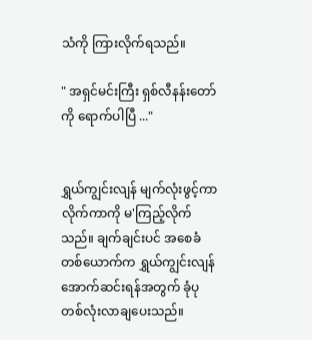သံကို ကြားလိုက်ရသည်။

" အရှင်မင်းကြီး ရှစ်လီနန်းတော်ကို ရောက်ပါပြီ ..."


ရွှယ်ကျွင်းလျန် မျက်လုံးဖွင့်ကာ လိုက်ကာကို မ'ကြည့်လိုက်သည်။ ချက်ချင်းပင် အစေခံတစ်ယောက်က ရွှယ်ကျွင်းလျန်အောက်ဆင်းရန်အတွက် ခုံပုတစ်လုံးလာချပေးသည်။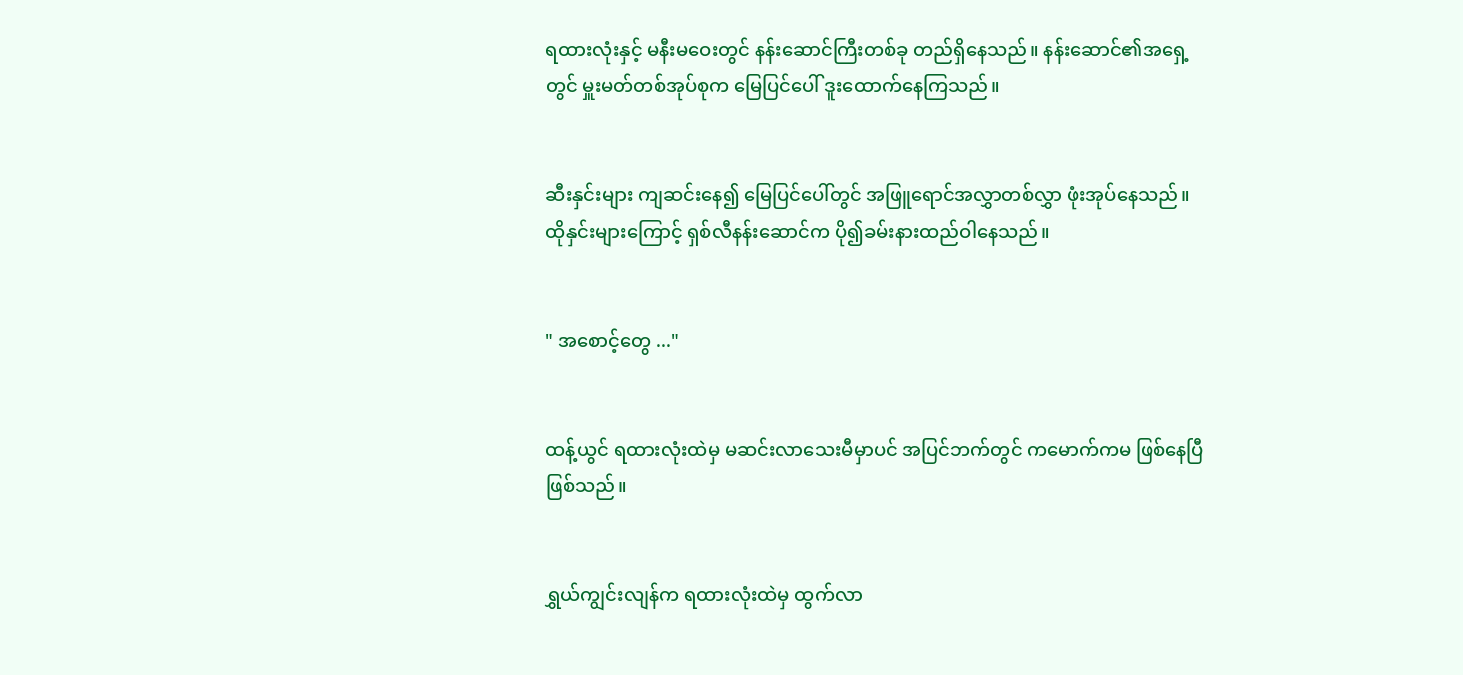ရထားလုံးနှင့် မနီးမဝေးတွင် နန်းဆောင်ကြီးတစ်ခု တည်ရှိနေသည်။ နန်းဆောင်၏အရှေ့တွင် မှူးမတ်တစ်အုပ်စုက မြေပြင်ပေါ် ဒူးထောက်နေကြသည်။


ဆီးနှင်းများ ကျဆင်းနေ၍ မြေပြင်ပေါ်တွင် အဖြူရောင်အလွှာတစ်လွှာ ဖုံးအုပ်နေသည်။ ထိုနှင်းများကြောင့် ရှစ်လီနန်းဆောင်က ပို၍ခမ်းနားထည်ဝါနေသည်။


" အစောင့်တွေ ..."


ထန့်ယွင် ရထားလုံးထဲမှ မဆင်းလာသေးမီမှာပင် အပြင်ဘက်တွင် ကမောက်ကမ ဖြစ်နေပြီဖြစ်သည်။


ရွှယ်ကျွင်းလျန်က ရထားလုံးထဲမှ ထွက်လာ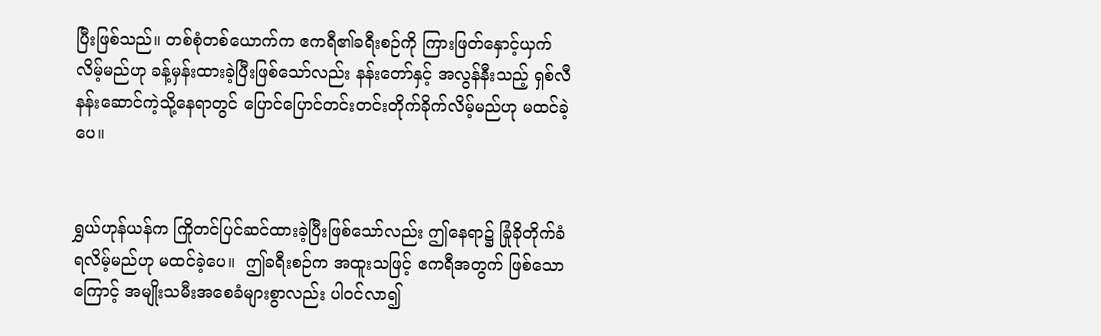ပြီးဖြစ်သည်။ တစ်စုံတစ်ယောက်က ဧကရီ၏ခရီးစဉ်ကို ကြားဖြတ်နှောင့်ယှက်လိမ့်မည်ဟု ခန့်မှန်းထားခဲ့ပြီးဖြစ်သော်လည်း နန်းတော်နှင့် အလွန်နီးသည့် ရှစ်လီနန်းဆောင်ကဲ့သို့နေရာတွင် ပြောင်ပြောင်တင်းတင်းတိုက်ခိုက်လိမ့်မည်ဟု မထင်ခဲ့ပေ။


ရွှယ်ဟုန်ယန်က ကြိုတင်ပြင်ဆင်ထားခဲ့ပြီးဖြစ်သော်လည်း ဤနေရာ၌ ခြုံခိုတိုက်ခံရလိမ့်မည်ဟု မထင်ခဲ့ပေ။  ဤခရီးစဉ်က အထူးသဖြင့် ဧကရီအတွက် ဖြစ်သောကြောင့် အမျိုးသမီးအစေခံများစွာလည်း ပါဝင်လာ၍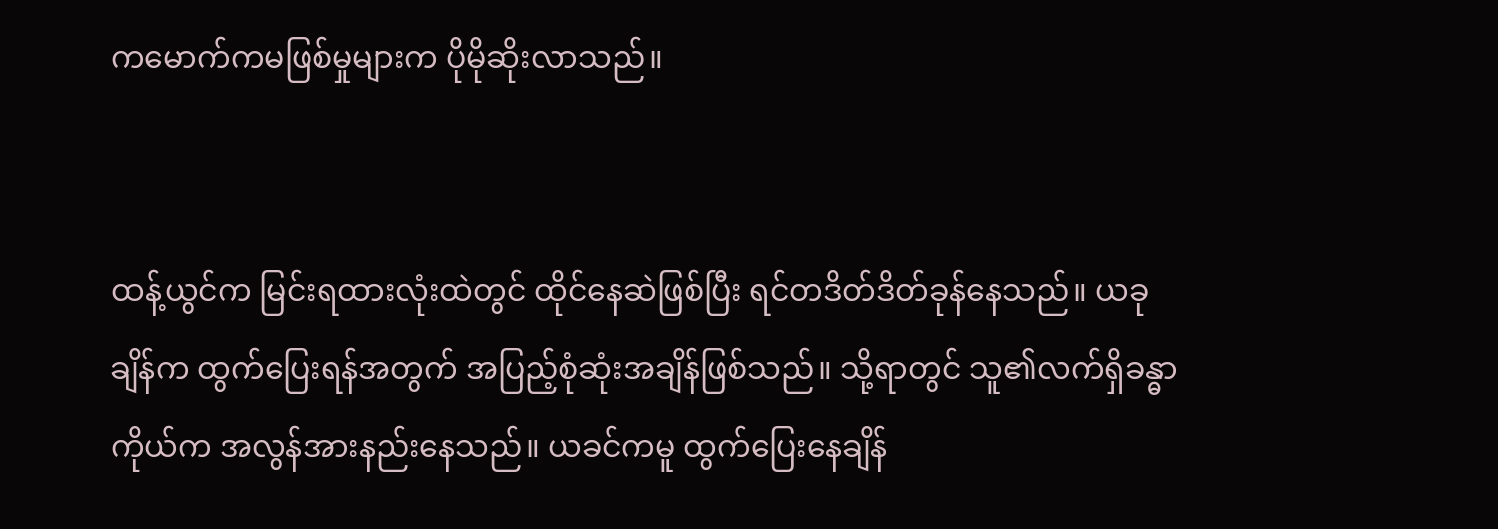ကမောက်ကမဖြစ်မှုများက ပိုမိုဆိုးလာသည်။


ထန့်ယွင်က မြင်းရထားလုံးထဲတွင် ထိုင်နေဆဲဖြစ်ပြီး ရင်တဒိတ်ဒိတ်ခုန်နေသည်။ ယခုချိန်က ထွက်ပြေးရန်အတွက် အပြည့်စုံဆုံးအချိန်ဖြစ်သည်။ သို့ရာတွင် သူ၏လက်ရှိခန္ဓာကိုယ်က အလွန်အားနည်းနေသည်။ ယခင်ကမူ ထွက်ပြေးနေချိန်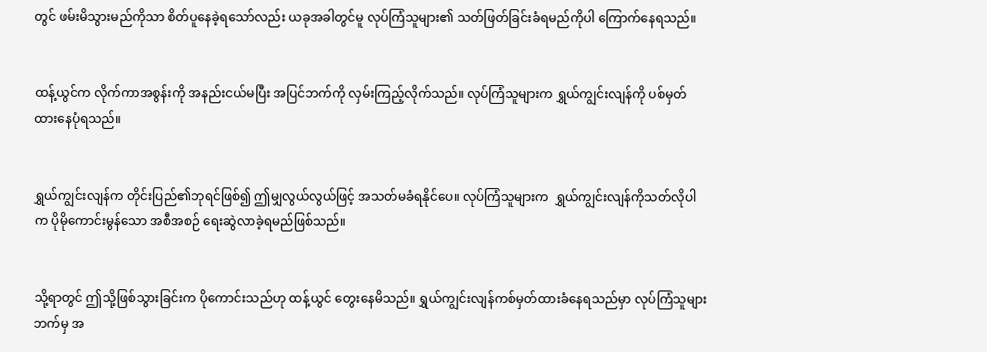တွင် ဖမ်းမိသွားမည်ကိုသာ စိတ်ပူနေခဲ့ရသော်လည်း ယခုအခါတွင်မူ လုပ်ကြံသူများ၏ သတ်ဖြတ်ခြင်းခံရမည်ကိုပါ ‌ကြောက်နေရသည်။


ထန့်ယွင်က လိုက်ကာအစွန်းကို အနည်းငယ်မပြီး အပြင်ဘက်ကို လှမ်းကြည့်လိုက်သည်။ လုပ်ကြံသူများက ရွှယ်ကျွင်းလျန်ကို ပစ်မှတ်ထားနေပုံရသည်။


ရွှယ်ကျွင်းလျန်က တိုင်းပြည်၏ဘုရင်ဖြစ်၍ ဤမျှလွယ်လွယ်ဖြင့် အသတ်မခံရနိုင်ပေ။ လုပ်ကြံသူများက  ရွှယ်ကျွင်းလျန်ကိုသတ်လိုပါက ပိုမိုကောင်းမွန်သော အစီအစဉ် ရေးဆွဲလာခဲ့ရမည်ဖြစ်သည်။


သို့ရာတွင် ဤသို့ဖြစ်သွားခြင်းက ပိုကောင်းသည်ဟု ထန့်ယွင် တွေးနေမိသည်။ ရွှယ်ကျွင်းလျန်ကစ်မှတ်ထားခံနေရသည်မှာ လုပ်ကြံသူများဘက်မှ အ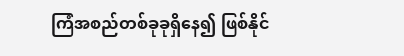ကြံအစည်တစ်ခုခုရှိနေ၍ ဖြစ်နိုင်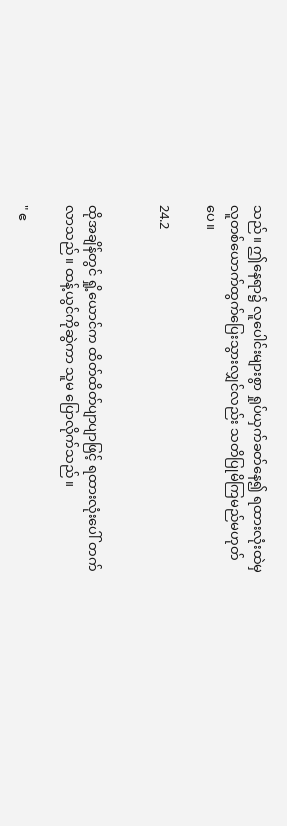သည်။ ဤနေရာ၌ လူပေါင်းများစွာ ရှုပ်ယှက်ခတ်နေ၍ ရထားလုံးထဲမှ လူတစ်ယောက်ထွက်ပြေးသွားလျှင်လည်း သတိပြုမိကြမည်မဟုတ်ပေ။

24.2


ထိုအချိန်တွင် ရှို့ယောင်က ထိတ်ထိတ်ပျာပျာဖြင့် ရထားလုံးပေါ် တက်လာသည်။ ထန့်ယွင်ကိုဆွဲကာ သူမ ပြောလိုက်သည်။

" ဧ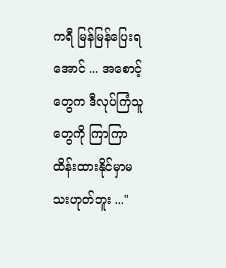ကရီ မြန်မြန်ပြေးရအောင် ... အစောင့်တွေက ဒီလုပ်ကြံသူတွေကို ကြာကြာထိန်းထားနိုင်မှာမသးဟုတ်ဘူး ..."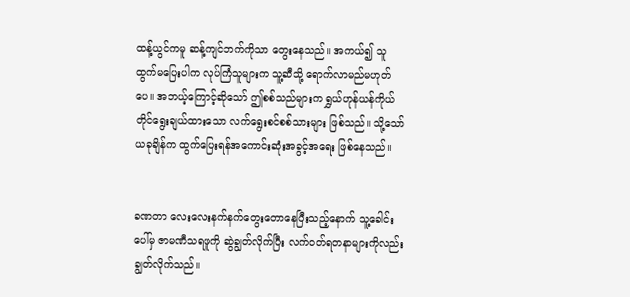ထန့်ယွင်ကမူ ဆန့်ကျင်ဘက်ကိုသာ တွေးနေသည်။ အကယ်၍ သူ ထွက်မပြေးပါက လုပ်ကြံသူများက သူ့ဆီသို့ ရောက်လာမည်မဟုတ်ပေ။ အဘယ့်ကြောင့်ဆိုသော် ဤစစ်သည်များက ရွှယ်ဟုန်ယန်ကိုယ်တိုင်ရွေးချယ်ထားသော လက်ရွေးစင်စစ်သားများ ဖြစ်သည်။ သို့သော် ယခုချိန်က ထွက်ပြေးရန်အကောင်းဆုံးအခွင့်အရေး ဖြစ်နေသည်။


ခဏတာ လေးလေးနက်နက်တွေးတောနေပြီးသည့်နောက် သူ့ခေါင်းပေါ်မှ ဇာမဏီသရဖူကို ဆွဲချွတ်လိုက်ပြီး လက်ဝတ်ရတနာများကိုလည်း ချွတ်လိုက်သည်။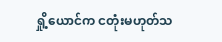ရှို့ယောင်က ငတုံးမဟုတ်သ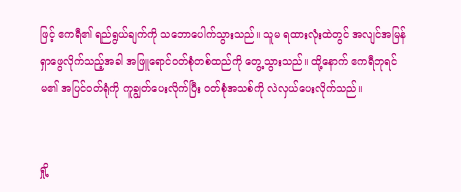ဖြင့် ဧကရီ၏ ရည်ရွယ်ချက်ကို သဘောပေါက်သွားသည်။ သူမ ရထားလုံးထဲတွင် အလျင်အမြန်ရှာဖွေလိုက်သည့်အခါ အဖြူရောင်ဝတ်စုံတစ်ထည်ကို တွေ့သွားသည်။ ထို့နောက် ဧကရီဘုရင်မ၏ အပြင်ဝတ်ရုံကို ကူချွတ်ပေးလိုက်ပြီး ဝတ်စုံအသစ်ကို လဲလှယ်ပေးလိုက်သည်။


ရှို့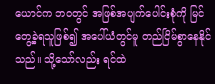ယောင်က ဘဝတွင် အဖြစ်အပျက်ပေါင်းစုံကို မြင်တွေ့ခဲ့ရသူဖြစ်၍ အပေါ်ယံတွင်မူ တည်ငြိမ်စွာနေနိုင်သည်။ သို့သော်လည်း ရင်ထဲ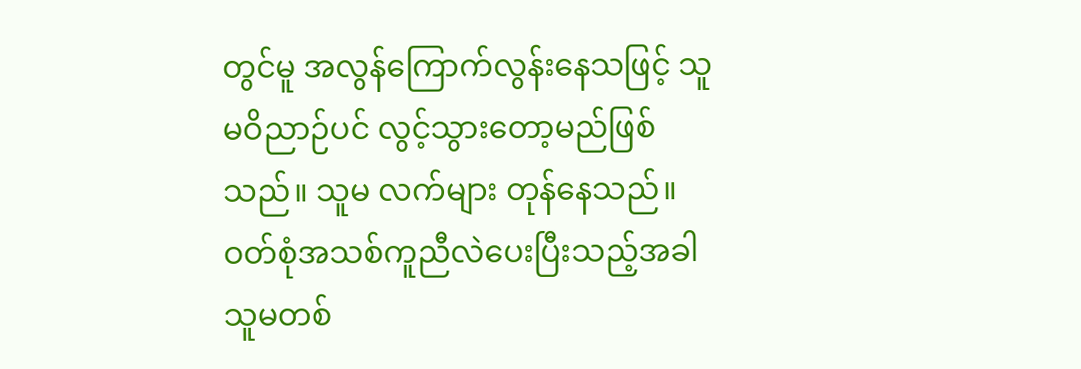တွင်မူ အလွန်ကြောက်လွန်းနေသဖြင့် သူမဝိညာဉ်ပင် လွင့်သွားတော့မည်ဖြစ်သည်။ သူမ လက်များ တုန်နေသည်။ ဝတ်စုံအသစ်ကူညီလဲပေးပြီးသည့်အခါ သူမတစ်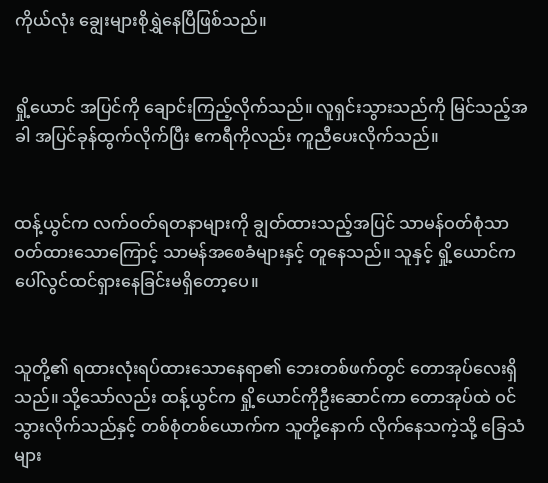ကိုယ်လုံး ချွေးများစိုရွှဲနေပြီဖြစ်သည်။


ရှို့ယောင် အပြင်ကို ချောင်းကြည့်လိုက်သည်။ လူရှင်းသွားသည်ကို မြင်သည့်အခါ အပြင်ခုန်ထွက်လိုက်ပြီး ဧကရီကိုလည်း ကူညီပေးလိုက်သည်။


ထန့်ယွင်က လက်ဝတ်ရတနာများကို ချွတ်ထားသည့်အပြင် သာမန်ဝတ်စုံသာ ဝတ်ထားသောကြောင့် သာမန်အစေခံများနှင့် တူနေသည်။ သူနှင့် ရှို့ယောင်က ပေါ်လွင်ထင်ရှားနေခြင်းမရှိတော့ပေ။


သူတို့၏ ရထားလုံးရပ်ထားသောနေရာ၏ ဘေးတစ်ဖက်တွင် တောအုပ်လေးရှိသည်။ သို့သော်လည်း ထန့်ယွင်က ရှို့ယောင်ကိုဦးဆောင်ကာ တောအုပ်ထဲ ဝင်သွားလိုက်သည်နှင့် တစ်စုံတစ်ယောက်က သူတို့နောက် လိုက်နေသကဲ့သို့ ခြေသံများ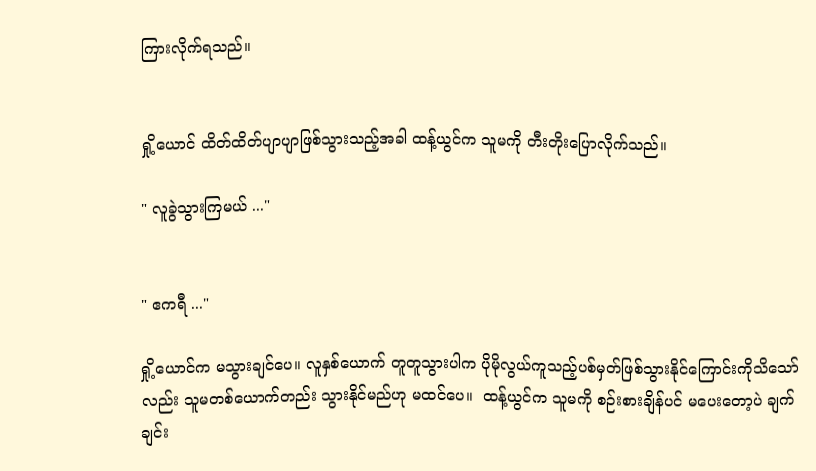ကြားလိုက်ရသည်။


ရှို့ယောင် ထိတ်ထိတ်ပျာပျာဖြစ်သွားသည့်အခါ ထန့်ယွင်က သူမကို တီးတိုးပြောလိုက်သည်။

" လူခွဲသွားကြမယ် ..."


" ဧကရီ ..."

ရှို့ယောင်က မသွားချင်ပေ။ လူနှစ်ယောက် တူတူသွားပါက ပိုမိုလွယ်ကူသည့်ပစ်မှတ်ဖြစ်သွားနိုင်ကြောင်းကိုသိသော်လည်း သူမတစ်ယောက်တည်း သွားနိုင်မည်ဟု မထင်ပေ။  ထန့်ယွင်က သူမကို စဉ်းစားချိန်ပင် မပေးတော့ပဲ ချက်ချင်း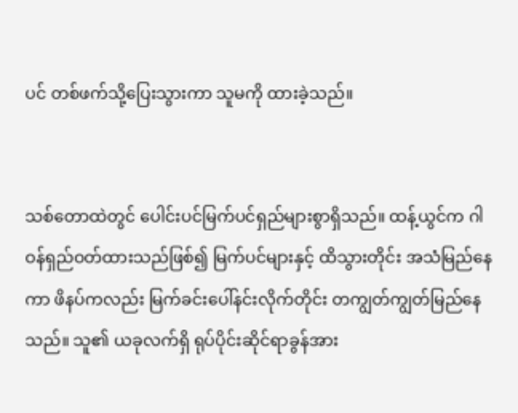ပင် တစ်ဖက်သို့ပြေးသွားကာ သူမကို ထားခဲ့သည်။


သစ်တောထဲတွင် ပေါင်းပင်မြက်ပင်ရှည်များစွာရှိသည်။ ထန့်ယွင်က ဂါဝန်ရှည်ဝတ်ထားသည်ဖြစ်၍ မြက်ပင်များနှင့် ထိသွားတိုင်း အသံမြည်နေကာ ဖိနပ်ကလည်း မြက်ခင်းပေါ်နင်းလိုက်တိုင်း တကျွတ်ကျွတ်မြည်နေသည်။ သူ၏ ယခုလက်ရှိ ရုပ်ပိုင်းဆိုင်ရာခွန်အား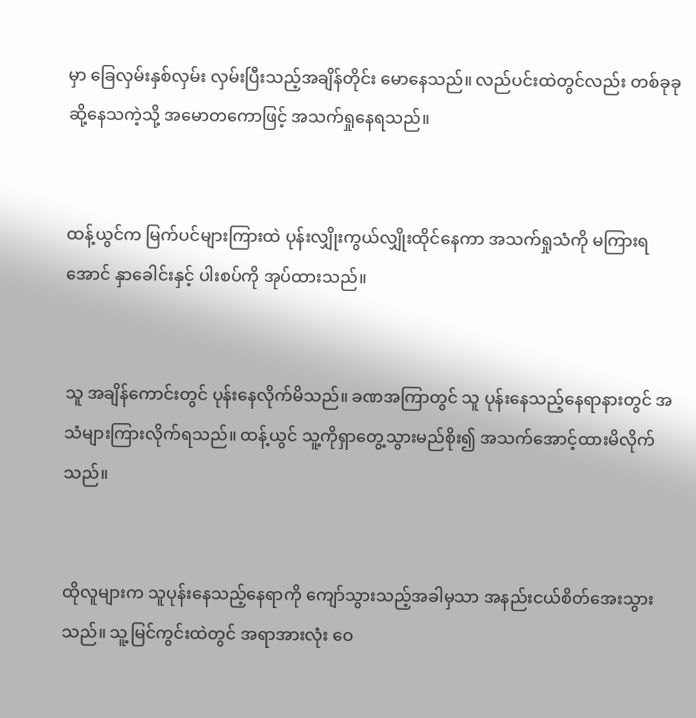မှာ ခြေလှမ်းနှစ်လှမ်း လှမ်းပြီးသည့်အချိန်တိုင်း မောနေသည်။ လည်ပင်းထဲတွင်လည်း တစ်ခုခုဆို့နေသကဲ့သို့ အမောတကောဖြင့် အသက်ရှုနေရသည်။


ထန့်ယွင်က မြက်ပင်များကြားထဲ ပုန်းလျှိုးကွယ်လျှိုးထိုင်နေကာ အသက်ရှုသံကို မကြားရအောင် နှာခေါင်းနှင့် ပါးစပ်ကို အုပ်ထားသည်။


သူ အချိန်ကောင်းတွင် ပုန်းနေလိုက်မိသည်။ ခဏအကြာတွင် သူ ပုန်းနေသည့်နေရာနားတွင် အသံများကြားလိုက်ရသည်။ ထန့်ယွင် သူ့ကိုရှာတွေ့သွားမည်စိုး၍ အသက်အောင့်ထားမိလိုက်သည်။


ထိုလူများက သူပုန်းနေသည့်နေရာကို ကျော်သွားသည့်အခါမှသာ အနည်းငယ်စိတ်အေးသွားသည်။ သူ့မြင်ကွင်းထဲတွင် အရာအားလုံး ဝေ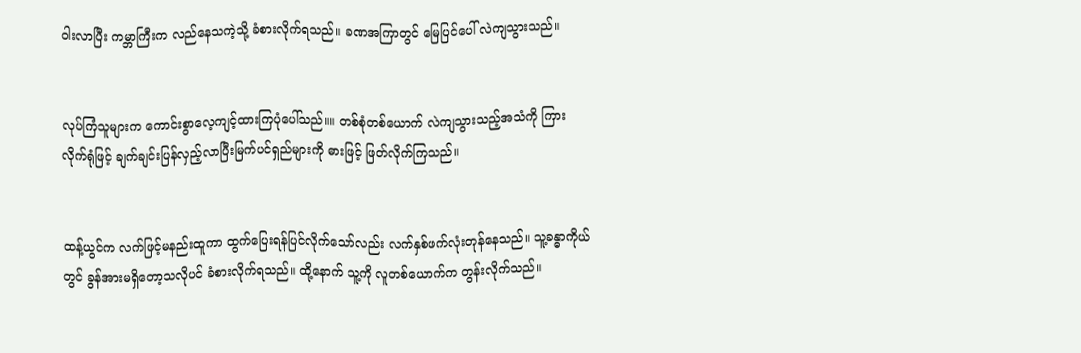ဝါးလာပြီး ကမ္ဘာကြီးက လည်နေသကဲ့သို့ ခံစားလိုက်ရသည်။ ခဏအကြာတွင် မြေ‌ပြင်ပေါ် လဲကျသွားသည်။


လုပ်ကြံသူများက ကောင်းစွာလေ့ကျင့်ထားကြပုံပေါ်သည်။။ တစ်စုံတစ်ယောက် လဲကျသွားသည့်အသံ‌ကို ကြားလိုက်ရုံဖြင့် ချက်ချင်းပြန်လှည့်လာပြီးမြက်ပင်ရှည်များကို ဓားဖြင့် ဖြတ်လိုက်ကြသည်။


ထန့်ယွင်က လက်ဖြင့်မနည်းထူကာ ထွက်ပြေးရန်ပြင်လိုက်သော်လည်း လက်နှစ်ဖက်လုံးတုန်‌နေသည်။ သူ့ခန္ဓာကိုယ်တွင် ခွန်အားမရှိတော့သလိုပင် ခံစားလိုက်ရသည်။ ထို့နောက် သူ့ကို လူတစ်ယောက်က တွန်းလိုက်သည်။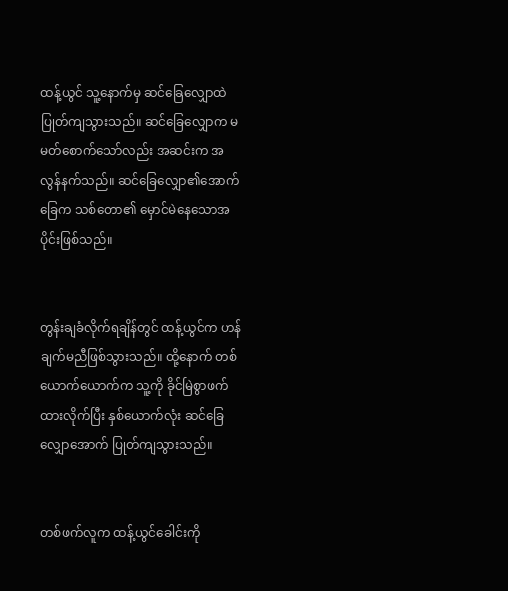ထန့်ယွင် သူ့နောက်မှ ဆင်ခြေလျှောထဲ ပြုတ်ကျသွားသည်။ ဆင်ခြေလျှောက မမတ်စောက်သော်လည်း အဆင်းက အလွန်နက်သည်။ ‌ဆင်ခြေလျှော၏အောက်ခြေက သစ်တော၏ မှောင်မဲနေသောအပိုင်းဖြစ်သည်။


တွန်းချခံလိုက်ရချိန်တွင် ထန့်ယွင်က ဟန်ချက်မညီဖြစ်သွားသည်။ ထို့နောက် တစ်ယောက်ယောက်က သူ့ကို ခိုင်မြဲစွာဖက်ထားလိုက်ပြီး နှစ်ယောက်လုံး ဆင်ခြေလျှောအောက် ပြုတ်ကျသွားသည်။


တစ်ဖက်လူက ထန့်ယွင်ခေါင်းကို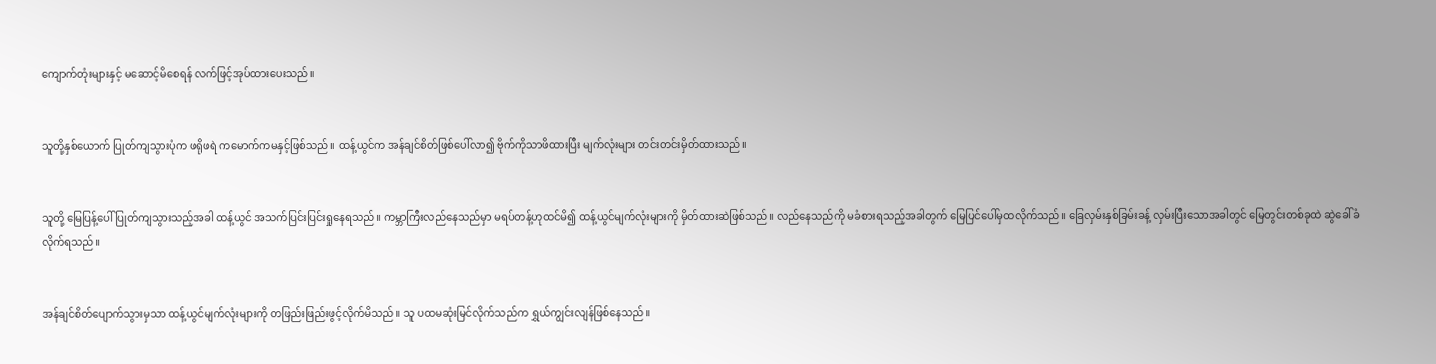ကျောက်တုံးများနှင့် မဆောင့်မိစေရန် လက်ဖြင့်အုပ်ထားပေးသည်။


သူတို့နှစ်ယောက် ပြုတ်ကျသွားပုံက ဖရိုဖရဲ ကမောက်ကမနှင့်ဖြစ်သည်။ ထန့်ယွင်က အန်ချင်စိတ်ဖြစ်ပေါ်လာ၍ ဗိုက်ကိုသာဖိထားပြီး မျက်လုံးများ တင်းတင်းမှိတ်ထားသည်။


သူတို့ မြေပြန့်ပေါ် ပြုတ်ကျသွားသည့်အခါ ထန့်ယွင် အသက်ပြင်းပြင်းရှုနေရသည်။ ကမ္ဘာကြီးလည်နေသည်မှာ မရပ်တန့်ဟုထင်မိ၍ ထန့်ယွင်မျက်လုံးများကို မှိတ်ထားဆဲဖြစ်သည်။ လည်နေသည်ကို မခံစားရသည့်အခါတွက် မြေပြင်ပေါ်မှထလိုက်သည်။ ခြေလှမ်းနှစ်ခြမ်းခန့် လှမ်းပြီးသောအခါတွင် မြေတွင်းတစ်ခုထဲ ဆွဲခေါ်ခံလိုက်ရသည်။


အန်ချင်စိတ်ပျောက်သွားမှသာ ထန့်ယွင်မျက်လုံးများကို တဖြည်းဖြည်းဖွင့်လိုက်မိသည်။ သူ ပထမဆုံးမြင်လိုက်သည်က ရွှယ်ကျွင်းလျန်ဖြစ်နေသည်။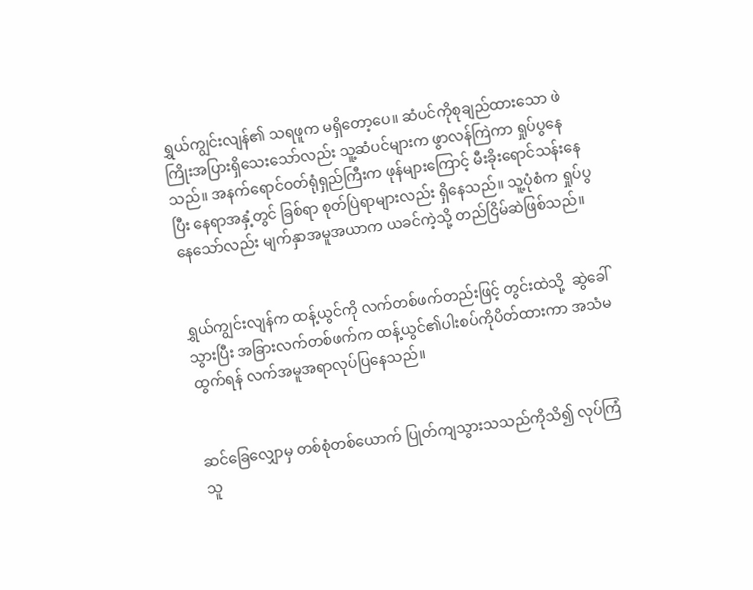ရွှယ်ကျွင်းလျန်၏ သရဖူက မရှိတော့ပေ။ ဆံပင်ကိုစုချည်ထားသော ဖဲကြိုးအပြားရှိသေးသော်လည်း သူ့ဆံပင်များက ဖွာလန်ကြဲကာ ရှုပ်ပွနေသည်။ အနက်ရောင်ဝတ်ရုံရှည်ကြီးက ဖုန်များကြောင့် မီးခိုးရောင်သန်းနေပြီး နေရာအနှံ့တွင် ခြစ်ရာ စုတ်ပြဲရာများလည်း ရှိနေသည်။ သူ့ပုံစံက ရှုပ်ပွနေသော်လည်း မျက်နှာအမူအယာက ယခင်ကဲ့သို့ တည်ငြိမ်ဆဲဖြစ်သည်။


ရွှယ်ကျွင်းလျန်က ထန့်ယွင်ကို လက်တစ်ဖက်တည်းဖြင့် တွင်းထဲသို့  ဆွဲခေါ်သွားပြီး အခြားလက်တစ်ဖက်က ထန့်ယွင်၏ပါးစပ်ကိုပိတ်ထားကာ အသံမထွက်ရန် လက်အမူအရာလုပ်ပြနေသည်။


ဆင်ခြေလျှောမှ တစ်စုံတစ်ယောက် ပြုတ်ကျသွားသသည်ကိုသိ၍ လုပ်ကြံသူ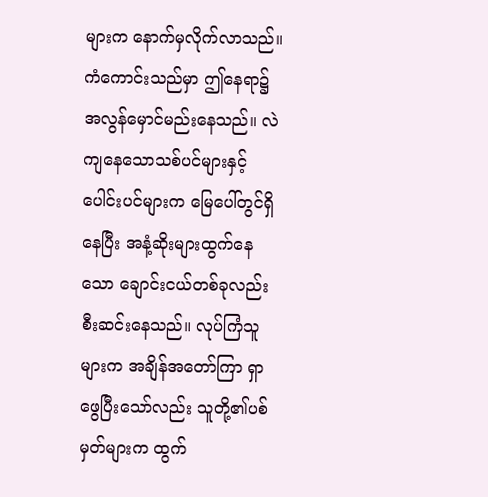များက နောက်မှလိုက်လာသည်။ ကံကောင်းသည်မှာ ဤနေရာ၌ အလွန်မှောင်မည်းနေသည်။ လဲကျနေသောသစ်ပင်များနှင့် ပေါင်းပင်များက မြေပေါ်တွင်ရှိနေပြီး အနံ့ဆိုးများထွက်နေသော ချောင်းငယ်တစ်ခုလည်း စီးဆင်းနေသည်။ လုပ်ကြံသူများက အချိန်အတော်ကြာ ရှာဖွေပြီးသော်လည်း သူတို့၏ပစ်မှတ်များက ထွက်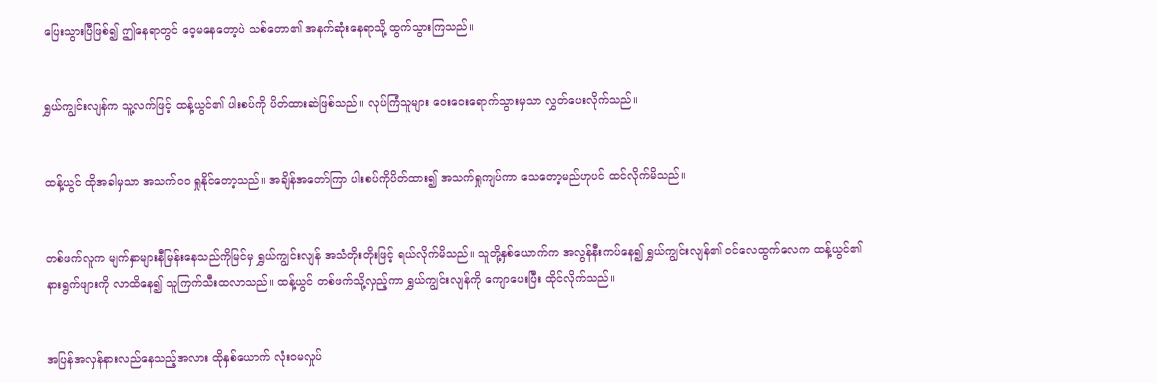ပြေးသွားပြီဖြစ်၍ ဤနေရာတွင် ဝေ့မနေတော့ပဲ သစ်တော၏ အနက်ဆုံးနေရာသို့ ထွက်သွားကြသည်။


ရွှယ်ကျွင်းလျန်က သူ့လက်ဖြင့် ထန့်ယွင်၏ ပါးစပ်ကို ပိတ်ထားဆဲဖြစ်သည်။ လုပ်ကြံသူများ ဝေးဝေးရောက်သွားမှသာ လွှတ်ပေးလိုက်သည်။


ထန့်ယွင် ထိုအခါမှသာ အသက်ဝဝ ရှုနိုင်တော့သည်။ အချိန်အတော်ကြာ ပါးစပ်ကိုပိတ်ထား၍ အသက်ရှုကျပ်ကာ သေတော့မည်ဟုပင် ထင်လိုက်မိသည်။


တစ်ဖက်လူက မျက်နှာများနီမြန်းနေသည်ကိုမြင်မှ ရွှယ်ကျွင်းလျန် အသံတိုးတိုးဖြင့် ရယ်လိုက်မိသည်။ သူတို့နှစ်ယောက်က အလွန်နီးကပ်နေ၍ ရွှယ်ကျွင်းလျန်၏ ဝင်လေထွက်လေက ထန့်ယွင်၏ နားရွက်ဖျားကို လာထိနေ၍ သူကြက်သီးထလာသည်။ ထန့်ယွင် တစ်ဖက်သို့လှည့်ကာ ရွှယ်ကျွင်းလျန်ကို ကျောပေးပြီး ထိုင်လိုက်သည်။


အပြန်အလှန်နားလည်နေသည့်အလား ထိုနှစ်ယောက် လုံးဝမလှုပ်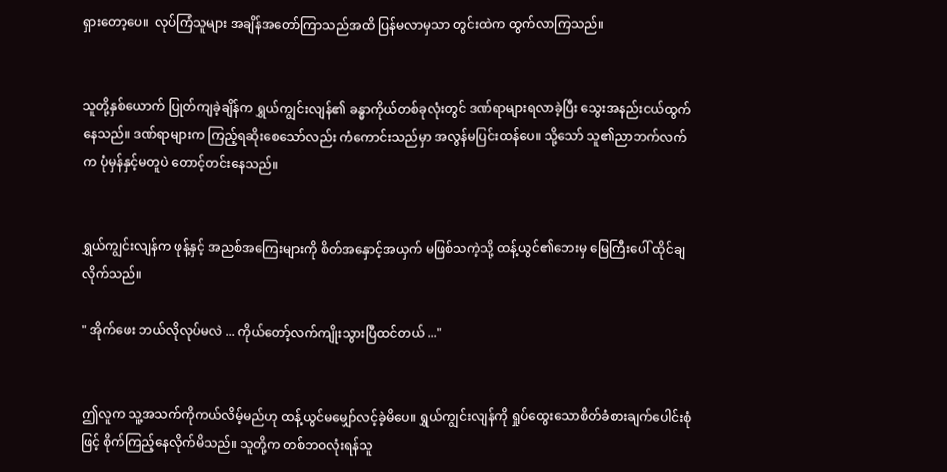ရှားတော့ပေ။  လုပ်ကြံသူများ အချိန်အတော်ကြာသည်အထိ ပြန်မလာမှသာ တွင်းထဲက ထွက်လာကြသည်။


သူတို့နှစ်ယောက် ပြုတ်ကျခဲ့ချိန်က ရွှယ်ကျွင်းလျန်၏ ခန္ဓာကိုယ်တစ်ခုလုံးတွင် ဒဏ်ရာများရလာခဲ့ပြီး သွေးအနည်းငယ်ထွက်နေသည်။ ဒဏ်ရာများက ကြည့်ရဆိုးစေသော်လည်း ကံကောင်းသည်မှာ အလွန်မပြင်းထန်ပေ။ သို့သော် သူ၏ညာဘက်လက်က ပုံမှန်နှင့်မတူပဲ တောင့်တင်းနေသည်။


ရွှယ်ကျွင်းလျန်က ဖုန့်နှင့် အညစ်အကြေးများကို စိတ်အနှောင့်အယှက် မဖြစ်သကဲ့သို့ ထန့်ယွင်‌၏ဘေးမှ မြေကြီးပေါ် ထိုင်ချလိုက်သည်။

" အိုက်ဖေး ဘယ်လိုလုပ်မလဲ ... ကိုယ်တော့်လက်ကျိုးသွားပြီထင်တယ် ..."


ဤလူက သူ့အသက်ကိုကယ်လိမ့်မည်ဟု ထန့်ယွင်မမျှော်လင့်ခဲ့မိပေ။ ရွှယ်ကျွင်းလျန်ကို ရှုပ်ထွေးသောစိတ်ခံစားချက်ပေါင်းစုံဖြင့် စိုက်ကြည့်နေလိုက်မိသည်။ သူတို့က တစ်ဘဝလုံးရန်သူ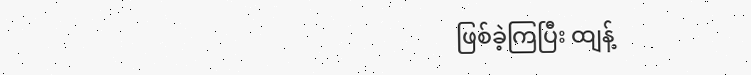ဖြစ်ခဲ့ကြပြီး ထျန့်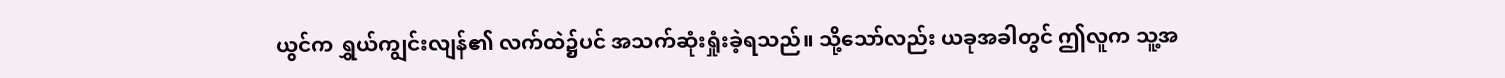ယွင်က ရွှယ်ကျွင်းလျန်၏ လက်ထဲ၌ပင် အသက်ဆုံးရှုံးခဲ့ရသည်။ သို့သော်လည်း ယခုအခါတွင် ဤလူက သူ့အ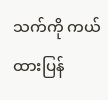သက်ကို ကယ်ထားပြန်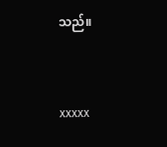သည်။


xxxxx